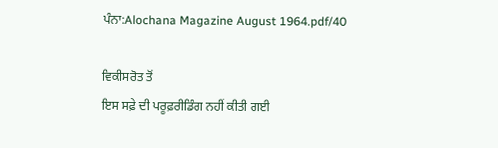ਪੰਨਾ:Alochana Magazine August 1964.pdf/40

ਵਿਕੀਸਰੋਤ ਤੋਂ
ਇਸ ਸਫ਼ੇ ਦੀ ਪਰੂਫ਼ਰੀਡਿੰਗ ਨਹੀਂ ਕੀਤੀ ਗਈ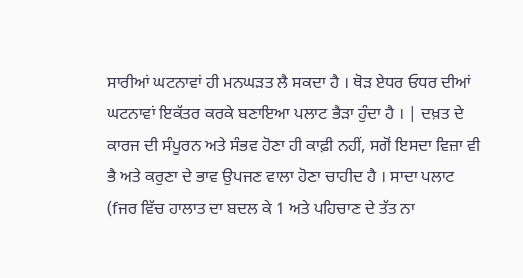ਸਾਰੀਆਂ ਘਟਨਾਵਾਂ ਹੀ ਮਨਘੜਤ ਲੈ ਸਕਦਾ ਹੈ । ਥੋੜ ਏਧਰ ਓਧਰ ਦੀਆਂ ਘਟਨਾਵਾਂ ਇਕੱਤਰ ਕਰਕੇ ਬਣਾਇਆ ਪਲਾਟ ਭੈੜਾ ਹੁੰਦਾ ਹੈ । | ਦਖ਼ਤ ਦੇ ਕਾਰਜ ਦੀ ਸੰਪੂਰਨ ਅਤੇ ਸੰਭਵ ਹੋਣਾ ਹੀ ਕਾਫ਼ੀ ਨਹੀਂ, ਸਗੋਂ ਇਸਦਾ ਵਿਜ਼ਾ ਵੀ ਭੈ ਅਤੇ ਕਰੁਣਾ ਦੇ ਭਾਵ ਉਪਜਣ ਵਾਲਾ ਹੋਣਾ ਚਾਹੀਦ ਹੈ । ਸਾਦਾ ਪਲਾਟ (fਜਰ ਵਿੱਚ ਹਾਲਾਤ ਦਾ ਬਦਲ ਕੇ 1 ਅਤੇ ਪਹਿਚਾਣ ਦੇ ਤੱਤ ਨਾ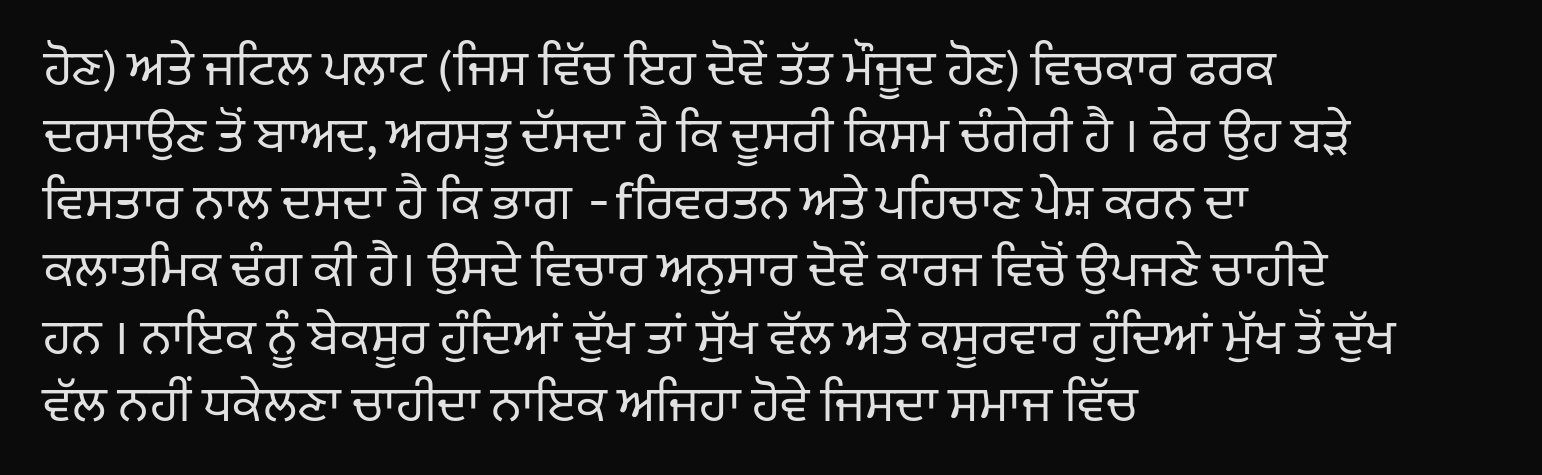ਹੋਣ) ਅਤੇ ਜਟਿਲ ਪਲਾਟ (ਜਿਸ ਵਿੱਚ ਇਹ ਦੋਵੇਂ ਤੱਤ ਮੌਜੂਦ ਹੋਣ) ਵਿਚਕਾਰ ਫਰਕ ਦਰਸਾਉਣ ਤੋਂ ਬਾਅਦ, ਅਰਸਤੂ ਦੱਸਦਾ ਹੈ ਕਿ ਦੂਸਰੀ ਕਿਸਮ ਚੰਗੇਰੀ ਹੈ । ਫੇਰ ਉਹ ਬੜੇ ਵਿਸਤਾਰ ਨਾਲ ਦਸਦਾ ਹੈ ਕਿ ਭਾਗ -fਰਿਵਰਤਨ ਅਤੇ ਪਹਿਚਾਣ ਪੇਸ਼ ਕਰਨ ਦਾ ਕਲਾਤਮਿਕ ਢੰਗ ਕੀ ਹੈ। ਉਸਦੇ ਵਿਚਾਰ ਅਨੁਸਾਰ ਦੋਵੇਂ ਕਾਰਜ ਵਿਚੋਂ ਉਪਜਣੇ ਚਾਹੀਦੇ ਹਨ । ਨਾਇਕ ਨੂੰ ਬੇਕਸੂਰ ਹੁੰਦਿਆਂ ਦੁੱਖ ਤਾਂ ਸੁੱਖ ਵੱਲ ਅਤੇ ਕਸੂਰਵਾਰ ਹੁੰਦਿਆਂ ਮੁੱਖ ਤੋਂ ਦੁੱਖ ਵੱਲ ਨਹੀਂ ਧਕੇਲਣਾ ਚਾਹੀਦਾ ਨਾਇਕ ਅਜਿਹਾ ਹੋਵੇ ਜਿਸਦਾ ਸਮਾਜ ਵਿੱਚ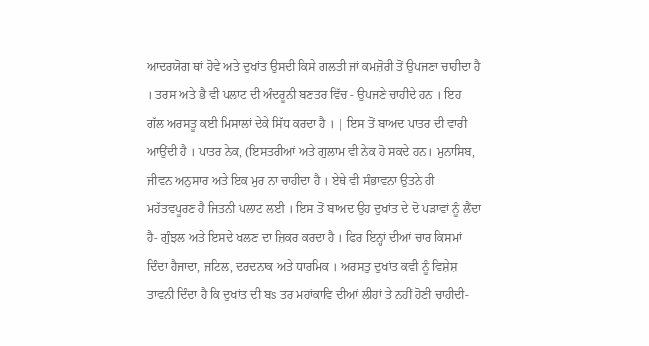ਆਦਰਯੋਗ ਥਾਂ ਹੋਵੇ ਅਤੇ ਦੁਖਾਂਤ ਉਸਦੀ ਕਿਸੇ ਗਲਤੀ ਜਾਂ ਕਮਜ਼ੋਰੀ ਤੋਂ ਉਪਜਣਾ ਚਾਹੀਦਾ ਹੈ । ਤਰਸ ਅਤੇ ਭੈ ਵੀ ਪਲਾਟ ਦੀ ਅੰਦਰੂਨੀ ਬਣਤਰ ਵਿੱਚ - ਉਪਜਣੇ ਚਾਹੀਦੇ ਹਨ । ਇਹ ਗੱਲ ਅਰਸਤੂ ਕਈ ਮਿਸਾਲਾਂ ਦੇਕੇ ਸਿੱਧ ਕਰਦਾ ਹੈ । | ਇਸ ਤੋਂ ਬਾਅਦ ਪਾਤਰ ਦੀ ਵਾਰੀ ਆਉਂਦੀ ਹੈ । ਪਾਤਰ ਨੇਕ, (ਇਸਤਰੀਆਂ ਅਤੇ ਗੁਲਾਮ ਵੀ ਨੇਕ ਹੋ ਸਕਦੇ ਹਨ। ਮੁਨਾਸਿਬ, ਜੀਵਨ ਅਨੁਸਾਰ ਅਤੇ ਇਕ ਮੁਰ ਨਾ ਚਾਹੀਦਾ ਹੈ । ਏਥੇ ਵੀ ਸੰਭਾਵਨਾ ਉਤਨੇ ਹੀ ਮਹੱਤਵਪੂਰਣ ਹੈ ਜਿਤਨੀ ਪਲਾਟ ਲਈ । ਇਸ ਤੋਂ ਬਾਅਦ ਉਹ ਦੁਖਾਂਤ ਦੇ ਦੋ ਪੜਾਵਾਂ ਨੂੰ ਲੈਂਦਾ ਹੈ- ਗੁੰਝਲ ਅਤੇ ਇਸਦੇ ਖਲਣ ਦਾ ਜ਼ਿਕਰ ਕਰਦਾ ਹੈ । ਫਿਰ ਇਨ੍ਹਾਂ ਦੀਆਂ ਚਾਰ ਕਿਸਮਾਂ ਦਿੰਦਾ ਹੈਜਾਦਾ, ਜਟਿਲ, ਦਰਦਨਾਕ ਅਤੇ ਧਾਰਮਿਕ । ਅਰਸਤੁ ਦੁਖਾਂਤ ਕਵੀ ਨੂੰ ਵਿਸ਼ੇਸ਼ ਤਾਵਨੀ ਦਿੰਦਾ ਹੈ ਕਿ ਦੁਖਾਂਤ ਦੀ ਬs ਤਰ ਮਹਾਂਕਾਵਿ ਦੀਆਂ ਲੀਹਾਂ ਤੇ ਨਹੀਂ ਹੋਣੀ ਚਾਹੀਦੀ-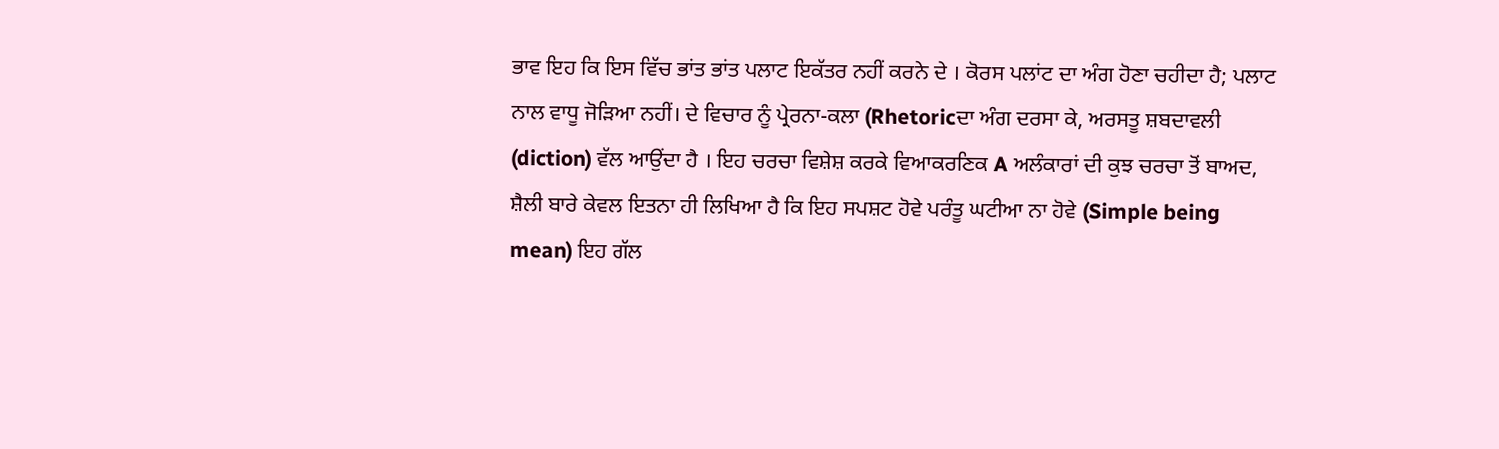ਭਾਵ ਇਹ ਕਿ ਇਸ ਵਿੱਚ ਭਾਂਤ ਭਾਂਤ ਪਲਾਟ ਇਕੱਤਰ ਨਹੀਂ ਕਰਨੇ ਦੇ । ਕੋਰਸ ਪਲਾਂਟ ਦਾ ਅੰਗ ਹੋਣਾ ਚਹੀਦਾ ਹੈ; ਪਲਾਟ ਨਾਲ ਵਾਧੂ ਜੋੜਿਆ ਨਹੀਂ। ਦੇ ਵਿਚਾਰ ਨੂੰ ਪ੍ਰੇਰਨਾ-ਕਲਾ (Rhetoricਦਾ ਅੰਗ ਦਰਸਾ ਕੇ, ਅਰਸਤੂ ਸ਼ਬਦਾਵਲੀ (diction) ਵੱਲ ਆਉਂਦਾ ਹੈ । ਇਹ ਚਰਚਾ ਵਿਸ਼ੇਸ਼ ਕਰਕੇ ਵਿਆਕਰਣਿਕ A ਅਲੰਕਾਰਾਂ ਦੀ ਕੁਝ ਚਰਚਾ ਤੋਂ ਬਾਅਦ, ਸ਼ੈਲੀ ਬਾਰੇ ਕੇਵਲ ਇਤਨਾ ਹੀ ਲਿਖਿਆ ਹੈ ਕਿ ਇਹ ਸਪਸ਼ਟ ਹੋਵੇ ਪਰੰਤੂ ਘਟੀਆ ਨਾ ਹੋਵੇ (Simple being mean) ਇਹ ਗੱਲ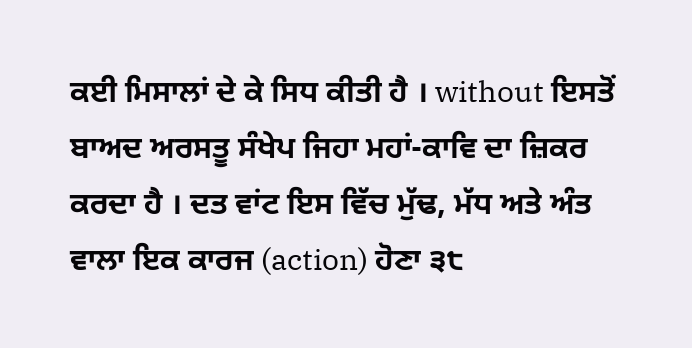ਕਈ ਮਿਸਾਲਾਂ ਦੇ ਕੇ ਸਿਧ ਕੀਤੀ ਹੈ । without ਇਸਤੋਂ ਬਾਅਦ ਅਰਸਤੂ ਸੰਖੇਪ ਜਿਹਾ ਮਹਾਂ-ਕਾਵਿ ਦਾ ਜ਼ਿਕਰ ਕਰਦਾ ਹੈ । ਦਤ ਵਾਂਟ ਇਸ ਵਿੱਚ ਮੁੱਢ, ਮੱਧ ਅਤੇ ਅੰਤ ਵਾਲਾ ਇਕ ਕਾਰਜ (action) ਹੋਣਾ ੩੮